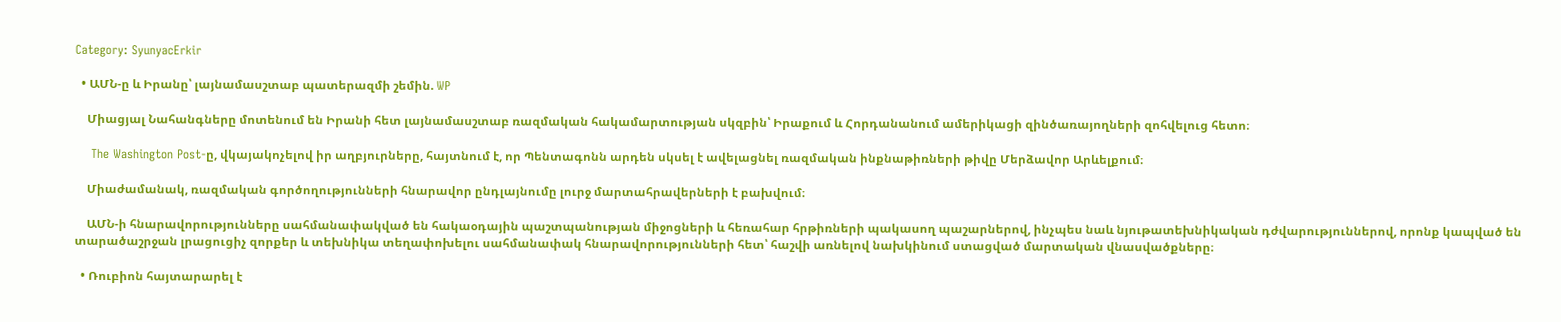Category: SyunyacErkir

  • ԱՄՆ-ը և Իրանը՝ լայնամասշտաբ պատերազմի շեմին. WP

    Միացյալ Նահանգները մոտենում են Իրանի հետ լայնամասշտաբ ռազմական հակամարտության սկզբին՝ Իրաքում և Հորդանանում ամերիկացի զինծառայողների զոհվելուց հետո։

    The Washington Post-ը, վկայակոչելով իր աղբյուրները, հայտնում է, որ Պենտագոնն արդեն սկսել է ավելացնել ռազմական ինքնաթիռների թիվը Մերձավոր Արևելքում։

    Միաժամանակ, ռազմական գործողությունների հնարավոր ընդլայնումը լուրջ մարտահրավերների է բախվում։

    ԱՄՆ-ի հնարավորությունները սահմանափակված են հակաօդային պաշտպանության միջոցների և հեռահար հրթիռների պակասող պաշարներով, ինչպես նաև նյութատեխնիկական դժվարություններով, որոնք կապված են տարածաշրջան լրացուցիչ զորքեր և տեխնիկա տեղափոխելու սահմանափակ հնարավորությունների հետ՝ հաշվի առնելով նախկինում ստացված մարտական վնասվածքները։

  • Ռուբիոն հայտարարել է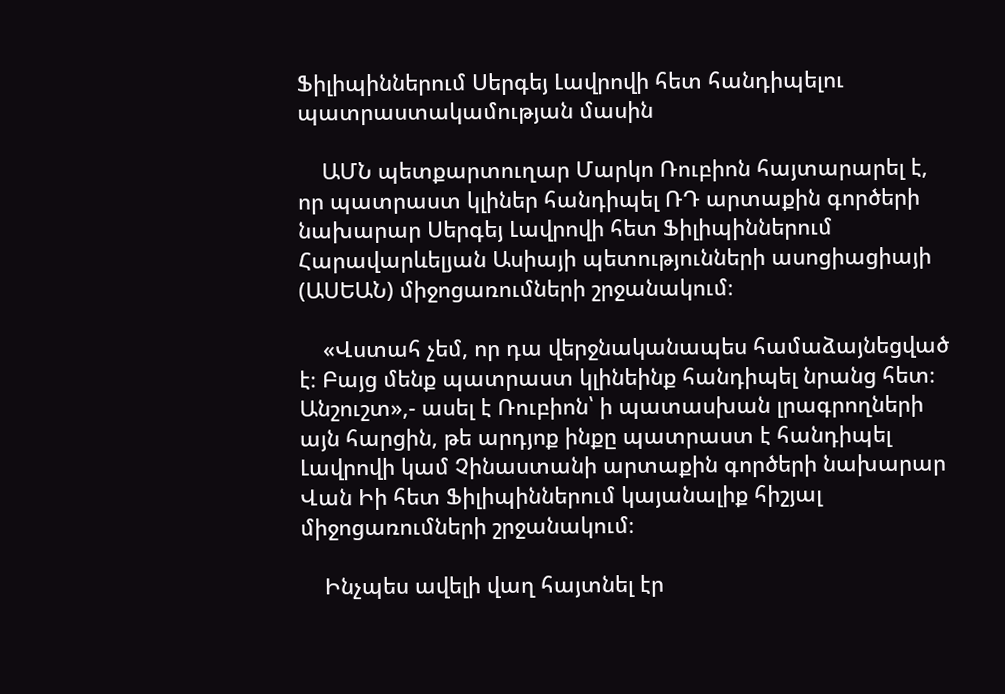Ֆիլիպիններում Սերգեյ Լավրովի հետ հանդիպելու պատրաստակամության մասին

    ԱՄՆ պետքարտուղար Մարկո Ռուբիոն հայտարարել է, որ պատրաստ կլիներ հանդիպել ՌԴ արտաքին գործերի նախարար Սերգեյ Լավրովի հետ Ֆիլիպիններում Հարավարևելյան Ասիայի պետությունների ասոցիացիայի (ԱՍԵԱՆ) միջոցառումների շրջանակում։

    «Վստահ չեմ, որ դա վերջնականապես համաձայնեցված է։ Բայց մենք պատրաստ կլինեինք հանդիպել նրանց հետ։ Անշուշտ»,- ասել է Ռուբիոն՝ ի պատասխան լրագրողների այն հարցին, թե արդյոք ինքը պատրաստ է հանդիպել Լավրովի կամ Չինաստանի արտաքին գործերի նախարար Վան Իի հետ Ֆիլիպիններում կայանալիք հիշյալ միջոցառումների շրջանակում։

    Ինչպես ավելի վաղ հայտնել էր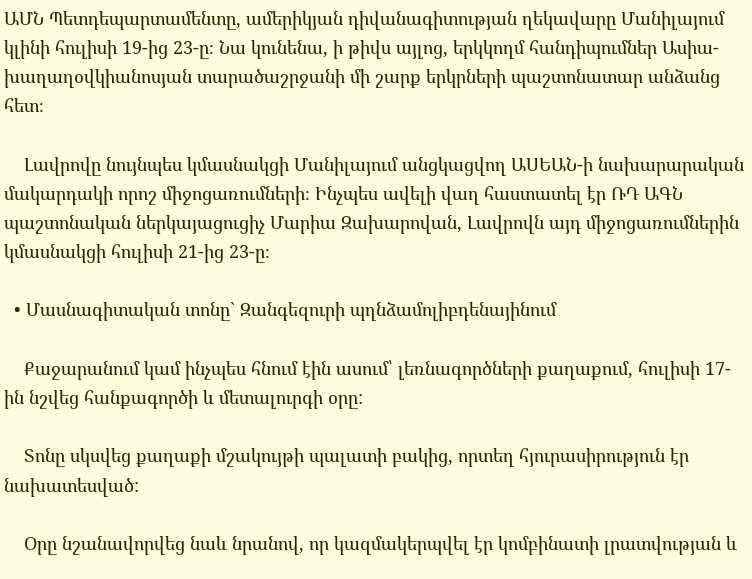ԱՄՆ Պետդեպարտամենտը, ամերիկյան դիվանագիտության ղեկավարը Մանիլայում կլինի հուլիսի 19-ից 23-ը։ Նա կունենա, ի թիվս այլոց, երկկողմ հանդիպումներ Ասիա-խաղաղօվկիանոսյան տարածաշրջանի մի շարք երկրների պաշտոնատար անձանց հետ։

    Լավրովը նույնպես կմասնակցի Մանիլայում անցկացվող ԱՍԵԱՆ-ի նախարարական մակարդակի որոշ միջոցառումների։ Ինչպես ավելի վաղ հաստատել էր ՌԴ ԱԳՆ պաշտոնական ներկայացուցիչ Մարիա Զախարովան, Լավրովն այդ միջոցառումներին կմասնակցի հուլիսի 21-ից 23-ը։

  • Մասնագիտական տոնը` Զանգեզուրի պղնձամոլիբդենայինում

    Քաջարանում կամ ինչպես հնում էին ասում՝ լեռնագործների քաղաքում, հուլիսի 17-ին նշվեց հանքագործի և մետալուրգի օրը:

    Տոնը սկսվեց քաղաքի մշակույթի պալատի բակից, որտեղ հյուրասիրություն էր նախատեսված:

    Օրը նշանավորվեց նաև նրանով, որ կազմակերպվել էր կոմբինատի լրատվության և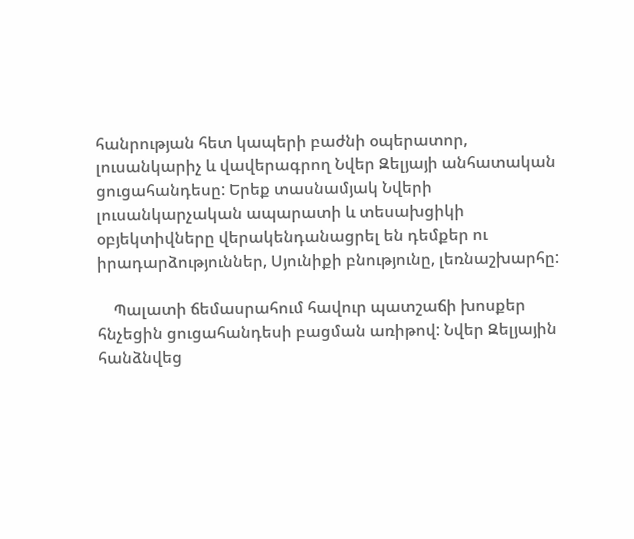հանրության հետ կապերի բաժնի օպերատոր, լուսանկարիչ և վավերագրող Նվեր Զելյայի անհատական ցուցահանդեսը: Երեք տասնամյակ Նվերի լուսանկարչական ապարատի և տեսախցիկի օբյեկտիվները վերակենդանացրել են դեմքեր ու իրադարձություններ, Սյունիքի բնությունը, լեռնաշխարհը:

    Պալատի ճեմասրահում հավուր պատշաճի խոսքեր հնչեցին ցուցահանդեսի բացման առիթով: Նվեր Զելյային հանձնվեց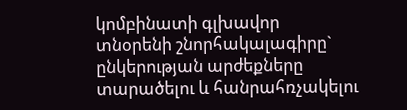կոմբինատի գլխավոր  տնօրենի շնորհակալագիրը` ընկերության արժեքները տարածելու և հանրահռչակելու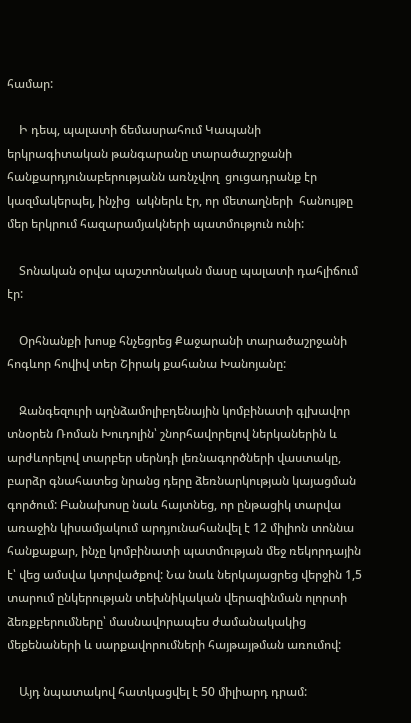համար:

    Ի դեպ, պալատի ճեմասրահում Կապանի երկրագիտական թանգարանը տարածաշրջանի  հանքարդյունաբերությանն առնչվող  ցուցադրանք էր կազմակերպել, ինչից  ակներև էր, որ մետաղների  հանույթը մեր երկրում հազարամյակների պատմություն ունի:

    Տոնական օրվա պաշտոնական մասը պալատի դահլիճում էր:

    Օրհնանքի խոսք հնչեցրեց Քաջարանի տարածաշրջանի հոգևոր հովիվ տեր Շիրակ քահանա Խանոյանը:

    Զանգեզուրի պղնձամոլիբդենային կոմբինատի գլխավոր տնօրեն Ռոման Խուդոլին՝ շնորհավորելով ներկաներին և արժևորելով տարբեր սերնդի լեռնագործների վաստակը, բարձր գնահատեց նրանց դերը ձեռնարկության կայացման գործում: Բանախոսը նաև հայտնեց, որ ընթացիկ տարվա առաջին կիսամյակում արդյունահանվել է 12 միլիոն տոննա հանքաքար, ինչը կոմբինատի պատմության մեջ ռեկորդային է՝ վեց ամսվա կտրվածքով: Նա նաև ներկայացրեց վերջին 1,5 տարում ընկերության տեխնիկական վերազինման ոլորտի ձեռքբերումները՝ մասնավորապես ժամանակակից մեքենաների և սարքավորումների հայթայթման առումով:

    Այդ նպատակով հատկացվել է 50 միլիարդ դրամ: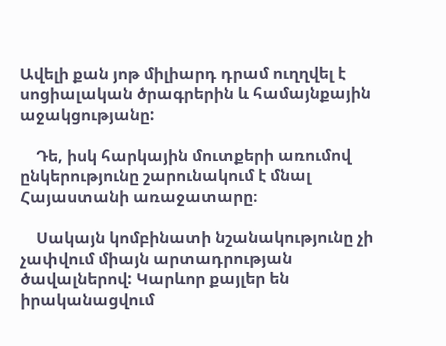Ավելի քան յոթ միլիարդ դրամ ուղղվել է սոցիալական ծրագրերին և համայնքային աջակցությանը:

    Դե, իսկ հարկային մուտքերի առումով ընկերությունը շարունակում է մնալ Հայաստանի առաջատարը։

    Սակայն կոմբինատի նշանակությունը չի չափվում միայն արտադրության ծավալներով: Կարևոր քայլեր են իրականացվում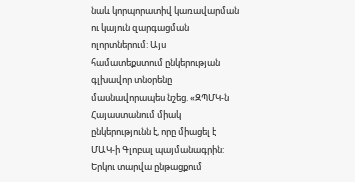նաև կորպորատիվ կառավարման ու կայուն զարգացման ոլորտներում: Այս համատեքստում ընկերության գլխավոր տնօրենը մասնավորապես նշեց. «ԶՊՄԿ-ն Հայաստանում միակ ընկերությունն է, որը միացել է ՄԱԿ-ի Գլոբալ պայմանագրին: Երկու տարվա ընթացքում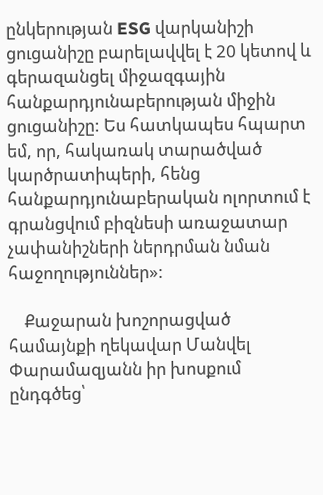ընկերության ESG վարկանիշի ցուցանիշը բարելավվել է 20 կետով և  գերազանցել միջազգային հանքարդյունաբերության միջին ցուցանիշը: Ես հատկապես հպարտ եմ, որ, հակառակ տարածված կարծրատիպերի, հենց հանքարդյունաբերական ոլորտում է գրանցվում բիզնեսի առաջատար չափանիշների ներդրման նման հաջողություններ»:

    Քաջարան խոշորացված համայնքի ղեկավար Մանվել Փարամազյանն իր խոսքում ընդգծեց՝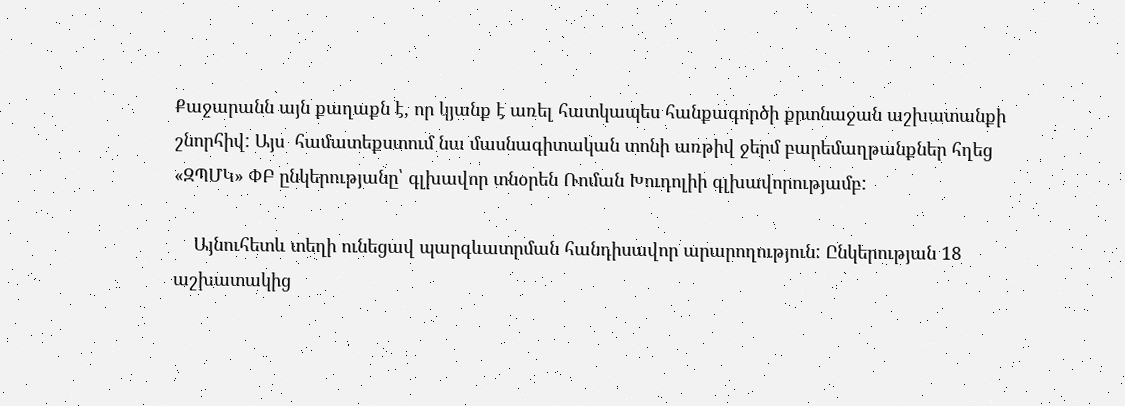Քաջարանն այն քաղաքն է, որ կյանք է առել հատկապես հանքագործի քրտնաջան աշխատանքի շնորհիվ: Այս  համատեքստում նա մասնագիտական տոնի առթիվ ջերմ բարեմաղթանքներ հղեց «ԶՊՄԿ» ՓԲ ընկերությանը՝ գլխավոր տնօրեն Ռոման Խուդոլիի գլխավորությամբ:

    Այնուհետև տեղի ունեցավ պարգևատրման հանդիսավոր արարողություն: Ընկերության 18 աշխատակից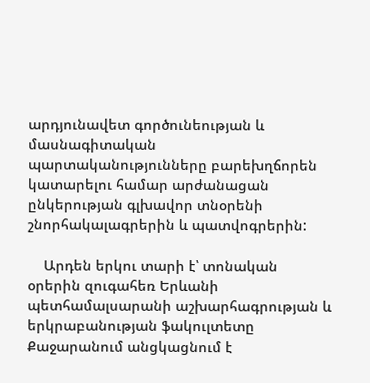արդյունավետ գործունեության և մասնագիտական պարտականությունները բարեխղճորեն  կատարելու համար արժանացան ընկերության գլխավոր տնօրենի շնորհակալագրերին և պատվոգրերին:

    Արդեն երկու տարի է՝ տոնական օրերին զուգահեռ Երևանի պետհամալսարանի աշխարհագրության և երկրաբանության ֆակուլտետը Քաջարանում անցկացնում է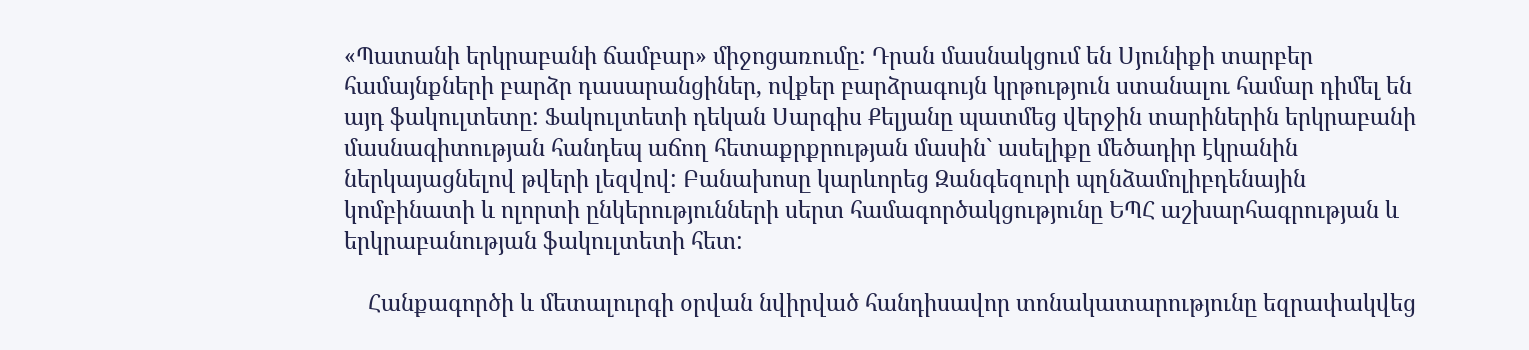«Պատանի երկրաբանի ճամբար» միջոցառումը: Դրան մասնակցում են Սյունիքի տարբեր համայնքների բարձր դասարանցիներ, ովքեր բարձրագույն կրթություն ստանալու համար դիմել են այդ ֆակուլտետը: Ֆակուլտետի դեկան Սարգիս Քելյանը պատմեց վերջին տարիներին երկրաբանի մասնագիտության հանդեպ աճող հետաքրքրության մասին` ասելիքը մեծադիր էկրանին ներկայացնելով թվերի լեզվով: Բանախոսը կարևորեց Զանգեզուրի պղնձամոլիբդենային կոմբինատի և ոլորտի ընկերությունների սերտ համագործակցությունը ԵՊՀ աշխարհագրության և երկրաբանության ֆակուլտետի հետ:

    Հանքագործի և մետալուրգի օրվան նվիրված հանդիսավոր տոնակատարությունը եզրափակվեց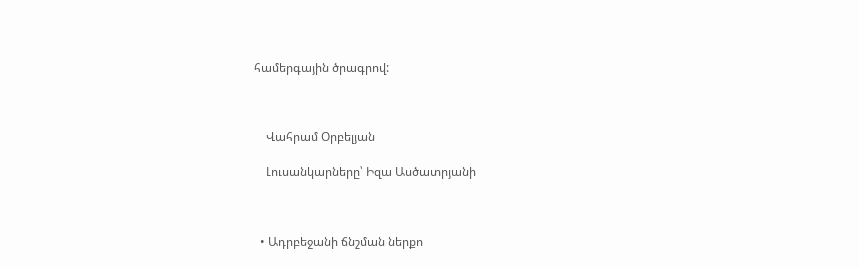համերգային ծրագրով:



    Վահրամ Օրբելյան

    Լուսանկարները՝ Իզա Ասծատրյանի



  • Ադրբեջանի ճնշման ներքո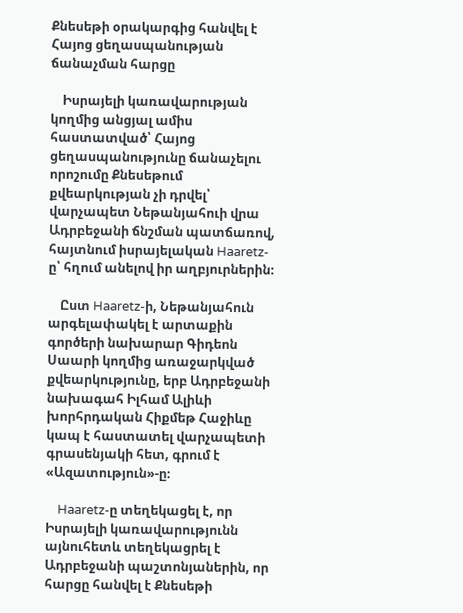Քնեսեթի օրակարգից հանվել է Հայոց ցեղասպանության ճանաչման հարցը

    Իսրայելի կառավարության կողմից անցյալ ամիս հաստատված՝ Հայոց ցեղասպանությունը ճանաչելու որոշումը Քնեսեթում քվեարկության չի դրվել՝ վարչապետ Նեթանյահուի վրա Ադրբեջանի ճնշման պատճառով, հայտնում իսրայելական Haaretz-ը՝ հղում անելով իր աղբյուրներին։

    Ըստ Haaretz-ի, Նեթանյահուն արգելափակել է արտաքին գործերի նախարար Գիդեոն Սաարի կողմից առաջարկված քվեարկությունը, երբ Ադրբեջանի նախագահ Իլհամ Ալիևի խորհրդական Հիքմեթ Հաջիևը կապ է հաստատել վարչապետի գրասենյակի հետ, գրում է «Ազատություն»-ը։

    Haaretz-ը տեղեկացել է, որ Իսրայելի կառավարությունն այնուհետև տեղեկացրել է Ադրբեջանի պաշտոնյաներին, որ հարցը հանվել է Քնեսեթի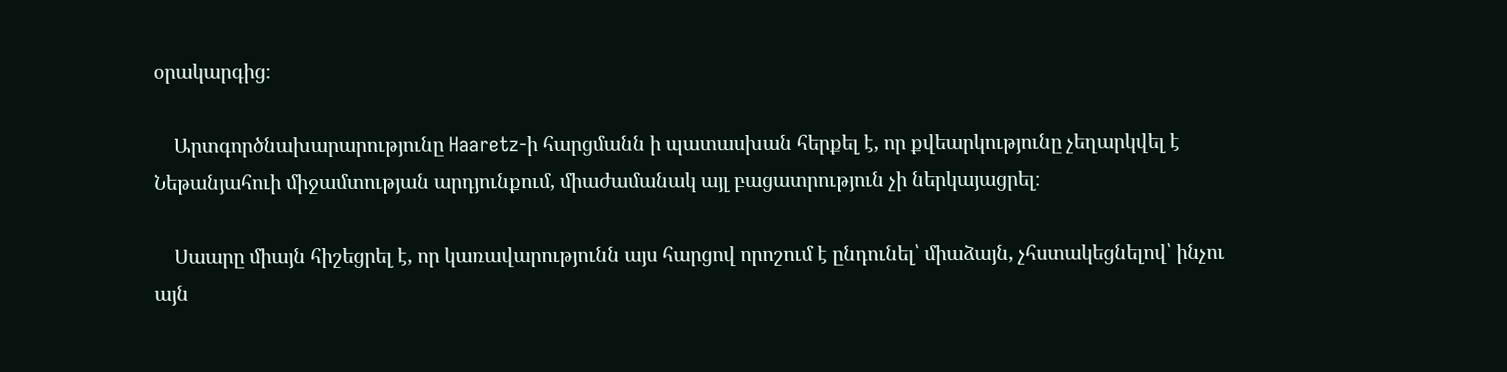օրակարգից։

    Արտգործնախարարությունը Haaretz-ի հարցմանն ի պատասխան հերքել է, որ քվեարկությունը չեղարկվել է Նեթանյահուի միջամտության արդյունքում, միաժամանակ այլ բացատրություն չի ներկայացրել։

    Սաարը միայն հիշեցրել է, որ կառավարությունն այս հարցով որոշում է ընդունել՝ միաձայն, չհստակեցնելով՝ ինչու այն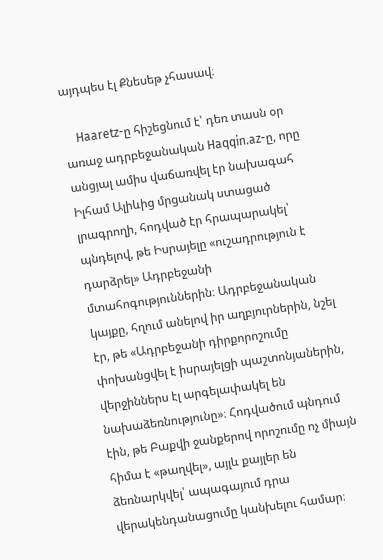այդպես էլ Քնեսեթ չհասավ։

    Haaretz-ը հիշեցնում է՝ դեռ տասն օր առաջ ադրբեջանական Haqqin.az-ը, որը անցյալ ամիս վաճառվել էր նախագահ Իլհամ Ալիևից մրցանակ ստացած լրագրողի, հոդված էր հրապարակել՝ պնդելով, թե Իսրայելը «ուշադրություն է դարձրել» Ադրբեջանի մտահոգություններին։ Ադրբեջանական կայքը, հղում անելով իր աղբյուրներին, նշել էր, թե «Ադրբեջանի դիրքորոշումը փոխանցվել է իսրայելցի պաշտոնյաներին, վերջիններս էլ արգելափակել են նախաձեռնությունը»։ Հոդվածում պնդում էին, թե Բաքվի ջանքերով որոշումը ոչ միայն հիմա է «թաղվել», այլև քայլեր են ձեռնարկվել՝ ապագայում դրա վերակենդանացումը կանխելու համար։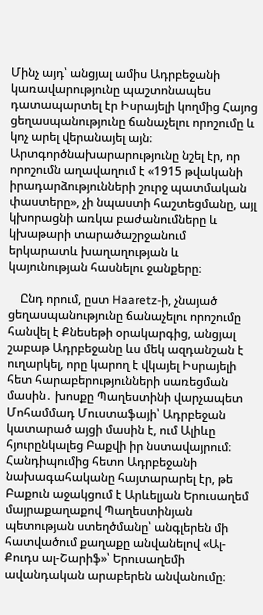Մինչ այդ՝ անցյալ ամիս Ադրբեջանի կառավարությունը պաշտոնապես դատապարտել էր Իսրայելի կողմից Հայոց ցեղասպանությունը ճանաչելու որոշումը և կոչ արել վերանայել այն։ Արտգործնախարարությունը նշել էր, որ որոշումն աղավաղում է «1915 թվականի իրադարձությունների շուրջ պատմական փաստերը», չի նպաստի հաշտեցմանը, այլ կխորացնի առկա բաժանումները և կխաթարի տարածաշրջանում երկարատև խաղաղության և կայունության հասնելու ջանքերը։

    Ընդ որում, ըստ Haaretz-ի, չնայած ցեղասպանությունը ճանաչելու որոշումը հանվել է Քնեսեթի օրակարգից, անցյալ շաբաթ Ադրբեջանը ևս մեկ ազդանշան է ուղարկել, որը կարող է վկայել Իսրայելի հետ հարաբերությունների սառեցման մասին․ խոսքը Պաղեստինի վարչապետ Մոհամմադ Մուստաֆայի՝ Ադրբեջան կատարած այցի մասին է, ում Ալիևը հյուրընկալեց Բաքվի իր նստավայրում։ Հանդիպումից հետո Ադրբեջանի նախագահականը հայտարարել էր, թե Բաքուն աջակցում է Արևելյան Երուսաղեմ մայրաքաղաքով Պաղեստինյան պետության ստեղծմանը՝ անգլերեն մի հատվածում քաղաքը անվանելով «Ալ-Քուդս ալ-Շարիֆ»՝ Երուսաղեմի ավանդական արաբերեն անվանումը։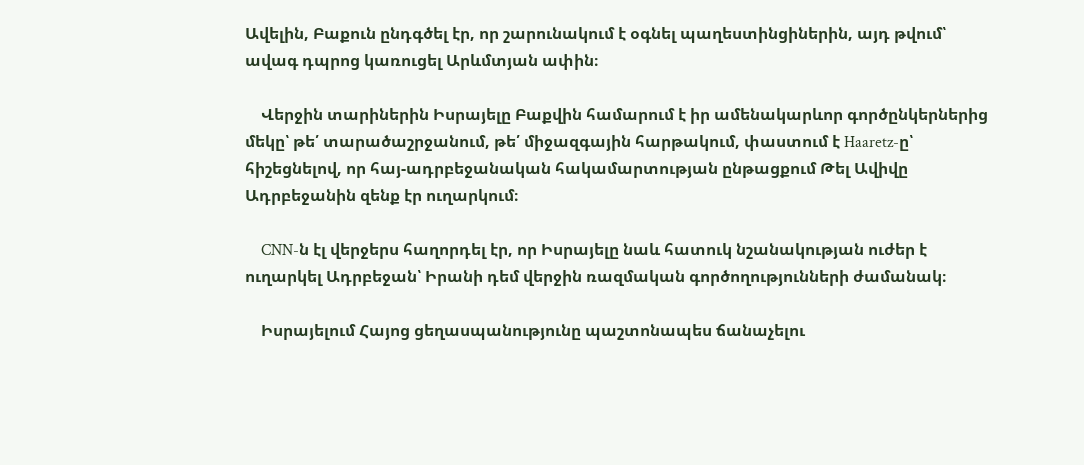Ավելին, Բաքուն ընդգծել էր, որ շարունակում է օգնել պաղեստինցիներին, այդ թվում՝ ավագ դպրոց կառուցել Արևմտյան ափին։

    Վերջին տարիներին Իսրայելը Բաքվին համարում է իր ամենակարևոր գործընկերներից մեկը՝ թե՛ տարածաշրջանում, թե՛ միջազգային հարթակում, փաստում է Haaretz-ը՝ հիշեցնելով, որ հայ-ադրբեջանական հակամարտության ընթացքում Թել Ավիվը Ադրբեջանին զենք էր ուղարկում։

    CNN-ն էլ վերջերս հաղորդել էր, որ Իսրայելը նաև հատուկ նշանակության ուժեր է ուղարկել Ադրբեջան՝ Իրանի դեմ վերջին ռազմական գործողությունների ժամանակ։

    Իսրայելում Հայոց ցեղասպանությունը պաշտոնապես ճանաչելու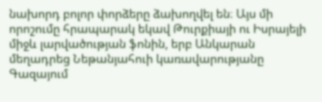նախորդ բոլոր փորձերը ձախողվել են։ Այս մի որոշումը հրապարակ եկավ Թուրքիայի ու Իսրայելի միջև լարվածության ֆոնին, երբ Անկարան մեղադրեց Նեթանյահուի կառավարությանը Գազայում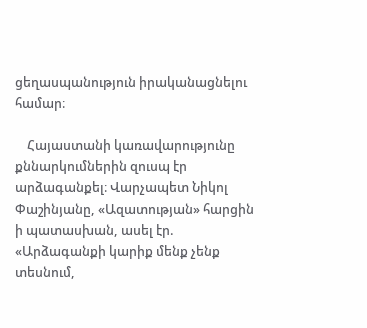ցեղասպանություն իրականացնելու համար։

    Հայաստանի կառավարությունը քննարկումներին զուսպ էր արձագանքել։ Վարչապետ Նիկոլ Փաշինյանը, «Ազատության» հարցին ի պատասխան, ասել էր. «Արձագանքի կարիք մենք չենք տեսնում,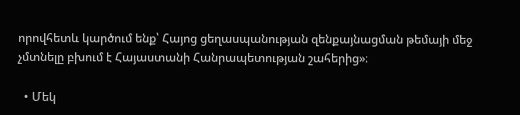որովհետև կարծում ենք՝ Հայոց ցեղասպանության զենքայնացման թեմայի մեջ չմտնելը բխում է Հայաստանի Հանրապետության շահերից»։

  • Մեկ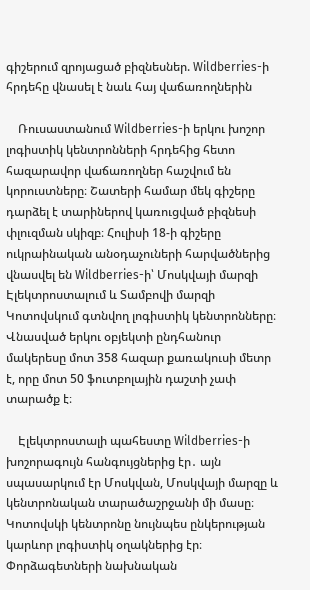գիշերում զրոյացած բիզնեսներ. Wildberries-ի հրդեհը վնասել է նաև հայ վաճառողներին

    Ռուսաստանում Wildberries-ի երկու խոշոր լոգիստիկ կենտրոնների հրդեհից հետո հազարավոր վաճառողներ հաշվում են կորուստները։ Շատերի համար մեկ գիշերը դարձել է տարիներով կառուցված բիզնեսի փլուզման սկիզբ։ Հուլիսի 18-ի գիշերը ուկրաինական անօդաչուների հարվածներից վնասվել են Wildberries-ի՝ Մոսկվայի մարզի Էլեկտրոստալում և Տամբովի մարզի Կոտովսկում գտնվող լոգիստիկ կենտրոնները։ Վնասված երկու օբյեկտի ընդհանուր մակերեսը մոտ 358 հազար քառակուսի մետր է, որը մոտ 50 ֆուտբոլային դաշտի չափ տարածք է։

    Էլեկտրոստալի պահեստը Wildberries-ի խոշորագույն հանգույցներից էր․ այն սպասարկում էր Մոսկվան, Մոսկվայի մարզը և կենտրոնական տարածաշրջանի մի մասը։ Կոտովսկի կենտրոնը նույնպես ընկերության կարևոր լոգիստիկ օղակներից էր։ Փորձագետների նախնական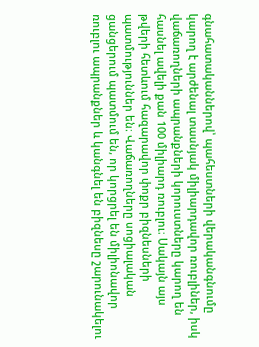գնահատականներով՝ պահեստների վերականգնումը կարող է արժենալ տասնյակ միլիարդավոր ռուբլիներ, իսկ վաճառողների ապրանքների կորուստները կարող են հասնել ավելի քան 100 միլիարդ ռուբլու։ Սակայն այս թվերի հետևում հազարավոր փոքր բիզնեսների պատմություններ են։ Վաճառողները սոցիալական ցանցերում պատմում են, որ կորցրել են միլիոնավոր ռուբլու ապրանքներ և կանգնել են բիզնեսը շարունակելու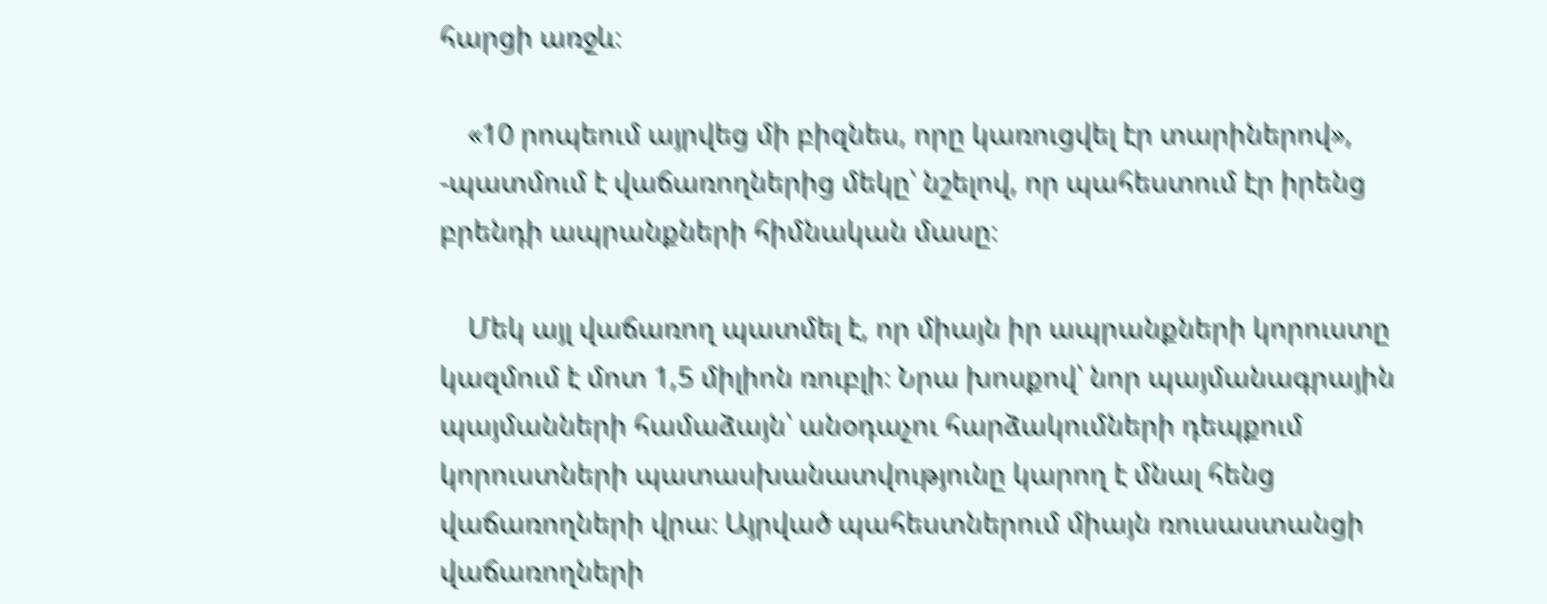հարցի առջև։

    «10 րոպեում այրվեց մի բիզնես, որը կառուցվել էր տարիներով», -պատմում է վաճառողներից մեկը՝ նշելով, որ պահեստում էր իրենց բրենդի ապրանքների հիմնական մասը։

    Մեկ այլ վաճառող պատմել է, որ միայն իր ապրանքների կորուստը կազմում է մոտ 1,5 միլիոն ռուբլի։ Նրա խոսքով՝ նոր պայմանագրային պայմանների համաձայն՝ անօդաչու հարձակումների դեպքում կորուստների պատասխանատվությունը կարող է մնալ հենց վաճառողների վրա։ Այրված պահեստներում միայն ռուսաստանցի վաճառողների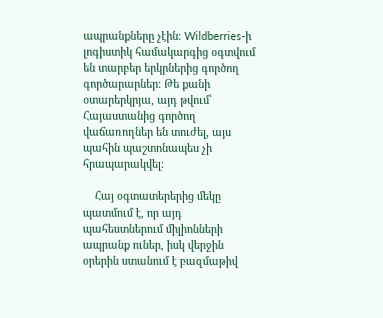ապրանքները չէին։ Wildberries-ի լոգիստիկ համակարգից օգտվում են տարբեր երկրներից գործող գործարարներ։ Թե քանի օտարերկրյա, այդ թվում՝ Հայաստանից գործող վաճառողներ են տուժել, այս պահին պաշտոնապես չի հրապարակվել։

    Հայ օգտատերերից մեկը պատմում է, որ այդ պահեստներում միլիոնների ապրանք ուներ, իսկ վերջին օրերին ստանում է բազմաթիվ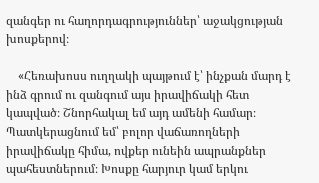զանգեր ու հաղորդագրություններ՝ աջակցության խոսքերով։

    «Հեռախոսս ուղղակի պայթում է՝ ինչքան մարդ է ինձ գրում ու զանգում այս իրավիճակի հետ կապված։ Շնորհակալ եմ այդ ամենի համար։  Պատկերացնում եմ՝ բոլոր վաճառողների իրավիճակը հիմա, ովքեր ունեին ապրանքներ պահեստներում։ Խոսքը հարյուր կամ երկու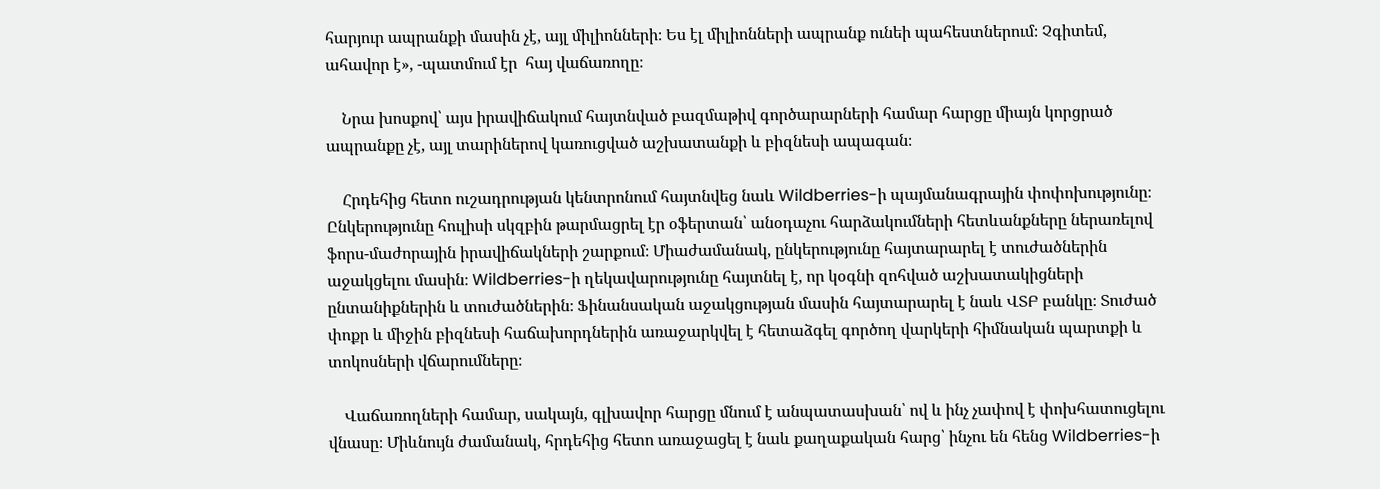հարյուր ապրանքի մասին չէ, այլ միլիոնների։ Ես էլ միլիոնների ապրանք ունեի պահեստներում։ Չգիտեմ,  ահավոր է», -պատմում էր  հայ վաճառողը։

    Նրա խոսքով՝ այս իրավիճակում հայտնված բազմաթիվ գործարարների համար հարցը միայն կորցրած ապրանքը չէ, այլ տարիներով կառուցված աշխատանքի և բիզնեսի ապագան։

    Հրդեհից հետո ուշադրության կենտրոնում հայտնվեց նաև Wildberries-ի պայմանագրային փոփոխությունը։ Ընկերությունը հուլիսի սկզբին թարմացրել էր օֆերտան՝ անօդաչու հարձակումների հետևանքները ներառելով ֆորս-մաժորային իրավիճակների շարքում։ Միաժամանակ, ընկերությունը հայտարարել է տուժածներին աջակցելու մասին։ Wildberries-ի ղեկավարությունը հայտնել է, որ կօգնի զոհված աշխատակիցների ընտանիքներին և տուժածներին։ Ֆինանսական աջակցության մասին հայտարարել է նաև ՎՏԲ բանկը։ Տուժած փոքր և միջին բիզնեսի հաճախորդներին առաջարկվել է հետաձգել գործող վարկերի հիմնական պարտքի և տոկոսների վճարումները։

    Վաճառողների համար, սակայն, գլխավոր հարցը մնում է անպատասխան՝ ով և ինչ չափով է փոխհատուցելու վնասը։ Միևնույն ժամանակ, հրդեհից հետո առաջացել է նաև քաղաքական հարց՝ ինչու են հենց Wildberries-ի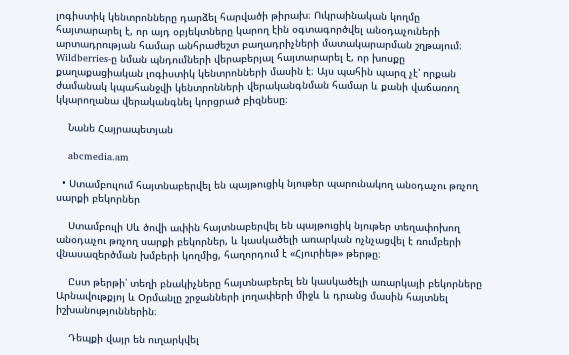լոգիստիկ կենտրոնները դարձել հարվածի թիրախ։ Ուկրաինական կողմը հայտարարել է, որ այդ օբյեկտները կարող էին օգտագործվել անօդաչուների արտադրության համար անհրաժեշտ բաղադրիչների մատակարարման շղթայում։ Wildberries-ը նման պնդումների վերաբերյալ հայտարարել է, որ խոսքը քաղաքացիական լոգիստիկ կենտրոնների մասին է։ Այս պահին պարզ չէ՝ որքան ժամանակ կպահանջվի կենտրոնների վերականգնման համար և քանի վաճառող կկարողանա վերականգնել կորցրած բիզնեսը։

    Նանե Հայրապետյան

    abcmedia.am

  • Ստամբուլում հայտնաբերվել են պայթուցիկ նյութեր պարունակող անօդաչու թռչող սարքի բեկորներ

    Ստամբուլի Սև ծովի ափին հայտնաբերվել են պայթուցիկ նյութեր տեղափոխող անօդաչու թռչող սարքի բեկորներ, և կասկածելի առարկան ոչնչացվել է ռումբերի վնասազերծման խմբերի կողմից, հաղորդում է «Հյուրիեթ» թերթը։

    Ըստ թերթի՝ տեղի բնակիչները հայտնաբերել են կասկածելի առարկայի բեկորները Արնավութքյոյ և Օրմանլը շրջանների լողափերի միջև և դրանց մասին հայտնել իշխանություններին։

    Դեպքի վայր են ուղարկվել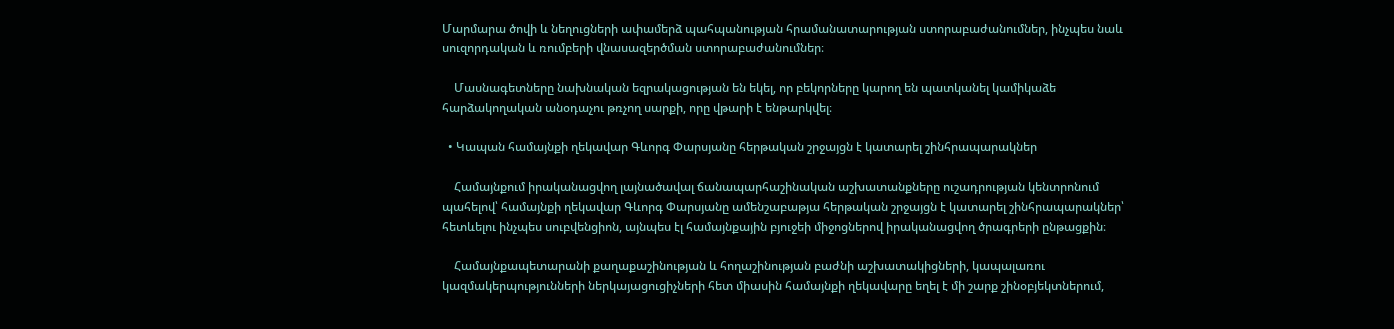Մարմարա ծովի և նեղուցների ափամերձ պահպանության հրամանատարության ստորաբաժանումներ, ինչպես նաև սուզորդական և ռումբերի վնասազերծման ստորաբաժանումներ։

    Մասնագետները նախնական եզրակացության են եկել, որ բեկորները կարող են պատկանել կամիկաձե հարձակողական անօդաչու թռչող սարքի, որը վթարի է ենթարկվել։

  • Կապան համայնքի ղեկավար Գևորգ Փարսյանը հերթական շրջայցն է կատարել շինհրապարակներ

    Համայնքում իրականացվող լայնածավալ ճանապարհաշինական աշխատանքները ուշադրության կենտրոնում պահելով՝ համայնքի ղեկավար Գևորգ Փարսյանը ամենշաբաթյա հերթական շրջայցն է կատարել շինհրապարակներ՝ հետևելու ինչպես սուբվենցիոն, այնպես էլ համայնքային բյուջեի միջոցներով իրականացվող ծրագրերի ընթացքին։

    Համայնքապետարանի քաղաքաշինության և հողաշինության բաժնի աշխատակիցների, կապալառու կազմակերպությունների ներկայացուցիչների հետ միասին համայնքի ղեկավարը եղել է մի շարք շինօբյեկտներում,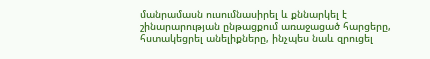մանրամասն ուսումնասիրել և քննարկել է շինարարության ընթացքում առաջացած հարցերը, հստակեցրել անելիքները, ինչպես նաև զրուցել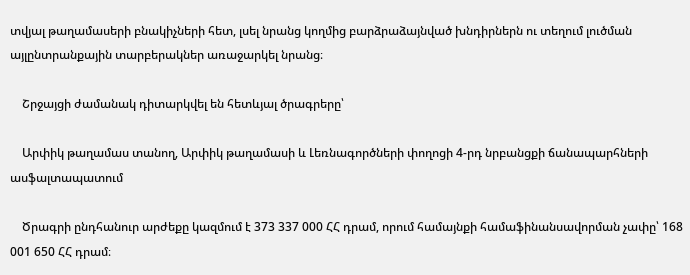տվյալ թաղամասերի բնակիչների հետ, լսել նրանց կողմից բարձրաձայնված խնդիրներն ու տեղում լուծման այլընտրանքային տարբերակներ առաջարկել նրանց։

    Շրջայցի ժամանակ դիտարկվել են հետևյալ ծրագրերը՝

    Արփիկ թաղամաս տանող, Արփիկ թաղամասի և Լեռնագործների փողոցի 4-րդ նրբանցքի ճանապարհների ասֆալտապատում

    Ծրագրի ընդհանուր արժեքը կազմում է 373 337 000 ՀՀ դրամ, որում համայնքի համաֆինանսավորման չափը՝ 168 001 650 ՀՀ դրամ։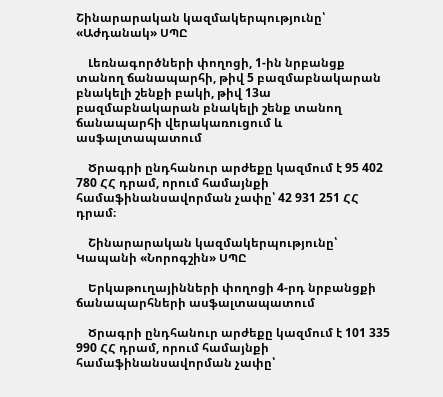Շինարարական կազմակերպությունը՝ «Աժդանակ» ՍՊԸ

    Լեռնագործների փողոցի, 1-ին նրբանցք տանող ճանապարհի, թիվ 5 բազմաբնակարան բնակելի շենքի բակի, թիվ 13ա բազմաբնակարան բնակելի շենք տանող ճանապարհի վերակառուցում և ասֆալտապատում

    Ծրագրի ընդհանուր արժեքը կազմում է 95 402 780 ՀՀ դրամ, որում համայնքի համաֆինանսավորման չափը՝ 42 931 251 ՀՀ դրամ։

    Շինարարական կազմակերպությունը՝ Կապանի «Նորոգշին» ՍՊԸ

    Երկաթուղայինների փողոցի 4-րդ նրբանցքի ճանապարհների ասֆալտապատում

    Ծրագրի ընդհանուր արժեքը կազմում է 101 335 990 ՀՀ դրամ, որում համայնքի համաֆինանսավորման չափը՝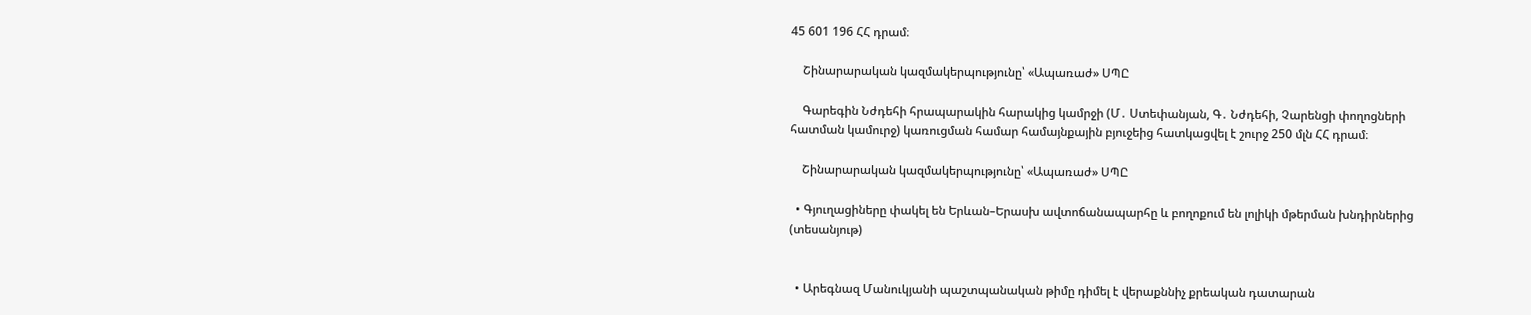45 601 196 ՀՀ դրամ։

    Շինարարական կազմակերպությունը՝ «Ապառաժ» ՍՊԸ

    Գարեգին Նժդեհի հրապարակին հարակից կամրջի (Մ․ Ստեփանյան, Գ․ Նժդեհի, Չարենցի փողոցների հատման կամուրջ) կառուցման համար համայնքային բյուջեից հատկացվել է շուրջ 250 մլն ՀՀ դրամ։

    Շինարարական կազմակերպությունը՝ «Ապառաժ» ՍՊԸ

  • Գյուղացիները փակել են Երևան–Երասխ ավտոճանապարհը և բողոքում են լոլիկի մթերման խնդիրներից (տեսանյութ)


  • Արեգնազ Մանուկյանի պաշտպանական թիմը դիմել է վերաքննիչ քրեական դատարան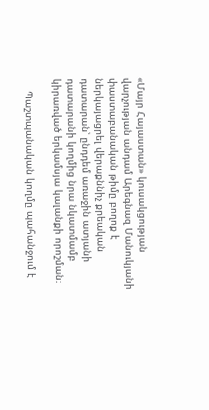«Մայր Հայաստան» կուսակցության վարչության անդամ Արեգնազ Մանուկյանի փաստաբանական թիմը բողոք է ներկայացրել վերաքննիչ քրեական դատարան՝ ընդդեմ առաջին ատյանի դատարանի կողմից նրա նկատմամբ կիրառված երկամսյա կալանքի որոշման։

    Պաշտպանական կողմը պահանջում է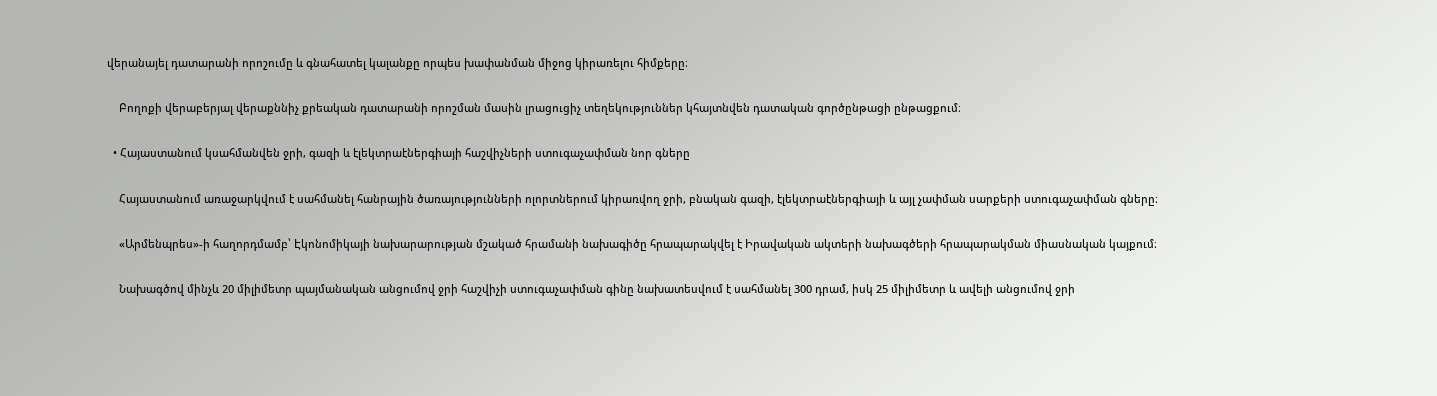վերանայել դատարանի որոշումը և գնահատել կալանքը որպես խափանման միջոց կիրառելու հիմքերը։

    Բողոքի վերաբերյալ վերաքննիչ քրեական դատարանի որոշման մասին լրացուցիչ տեղեկություններ կհայտնվեն դատական գործընթացի ընթացքում։

  • Հայաստանում կսահմանվեն ջրի, գազի և էլեկտրաէներգիայի հաշվիչների ստուգաչափման նոր գները

    Հայաստանում առաջարկվում է սահմանել հանրային ծառայությունների ոլորտներում կիրառվող ջրի, բնական գազի, էլեկտրաէներգիայի և այլ չափման սարքերի ստուգաչափման գները։

    «Արմենպրես»-ի հաղորդմամբ՝ Էկոնոմիկայի նախարարության մշակած հրամանի նախագիծը հրապարակվել է Իրավական ակտերի նախագծերի հրապարակման միասնական կայքում։

    Նախագծով մինչև 20 միլիմետր պայմանական անցումով ջրի հաշվիչի ստուգաչափման գինը նախատեսվում է սահմանել 300 դրամ, իսկ 25 միլիմետր և ավելի անցումով ջրի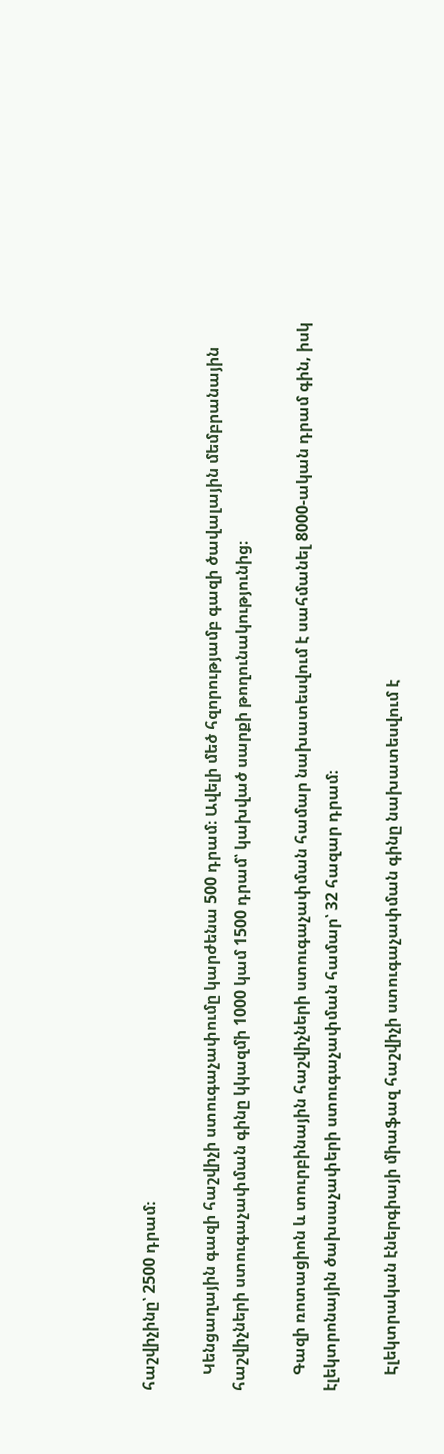հաշվիչինը՝ 2500 դրամ։

    Կենցաղային գազի հաշվիչի ստուգաչափումը կարժենա 500 դրամ։ Ավելի մեծ հզորությամբ գազի ծավալային մեմբրանային հաշվիչների ստուգաչափման գինը կկազմի 1000 կամ 1500 դրամ՝ կախված սարքի թողունակությունից։

    Գազի ռոտացիոն և տուրբինային հաշվիչների ստուգաչափման համար նախատեսվում է սահմանել 8000-ական դրամ գին, իսկ էլեկտրոնային ծախսաչափերի ստուգաչափման համար՝ 32 հազար դրամ։

    Էլեկտրական էներգիայի միաֆազ հաշվիչի ստուգաչափման գինը նախատեսվում է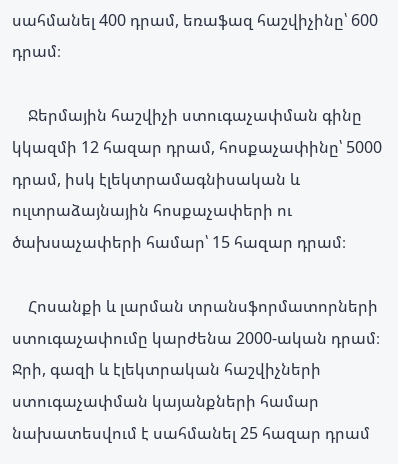սահմանել 400 դրամ, եռաֆազ հաշվիչինը՝ 600 դրամ։

    Ջերմային հաշվիչի ստուգաչափման գինը կկազմի 12 հազար դրամ, հոսքաչափինը՝ 5000 դրամ, իսկ էլեկտրամագնիսական և ուլտրաձայնային հոսքաչափերի ու ծախսաչափերի համար՝ 15 հազար դրամ։

    Հոսանքի և լարման տրանսֆորմատորների ստուգաչափումը կարժենա 2000-ական դրամ։ Ջրի, գազի և էլեկտրական հաշվիչների ստուգաչափման կայանքների համար նախատեսվում է սահմանել 25 հազար դրամ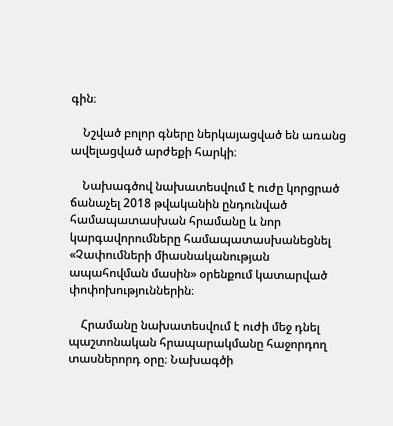գին։

    Նշված բոլոր գները ներկայացված են առանց ավելացված արժեքի հարկի։

    Նախագծով նախատեսվում է ուժը կորցրած ճանաչել 2018 թվականին ընդունված համապատասխան հրամանը և նոր կարգավորումները համապատասխանեցնել «Չափումների միասնականության ապահովման մասին» օրենքում կատարված փոփոխություններին։

    Հրամանը նախատեսվում է ուժի մեջ դնել պաշտոնական հրապարակմանը հաջորդող տասներորդ օրը։ Նախագծի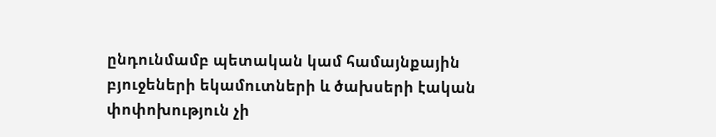ընդունմամբ պետական կամ համայնքային բյուջեների եկամուտների և ծախսերի էական փոփոխություն չի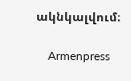ակնկալվում։

    Armenpress